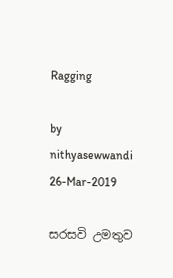Ragging

by nithyasewwandi
26-Mar-2019

සරසවි උමතුව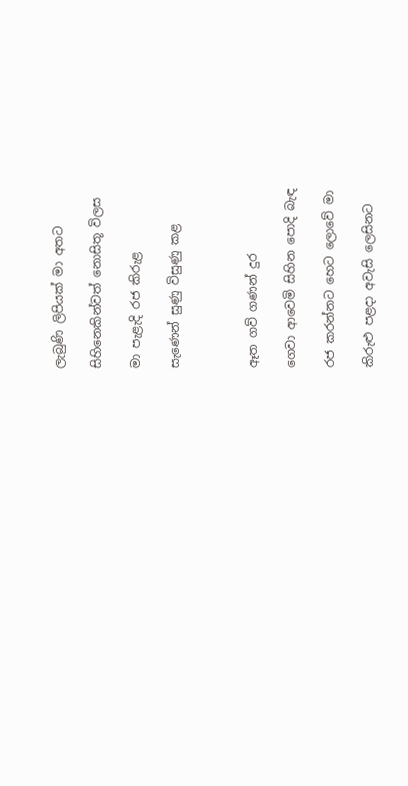ලැබුණි ලිපියක් මා අතට

සිහිනෙකින්වත් නොසිතූ විලස

මා පැළැදි රජ කිරුළ

සැණෙන් සුණු විසුණු කළ



ඈත ගව් ගණන් දුර

ගෙවා ආවෙමි සිහින පොදි බැඳ

රජ කරන්නට හෙට ලොවේ මා

කිරුළු පළදා අවැසි ලෙසිනට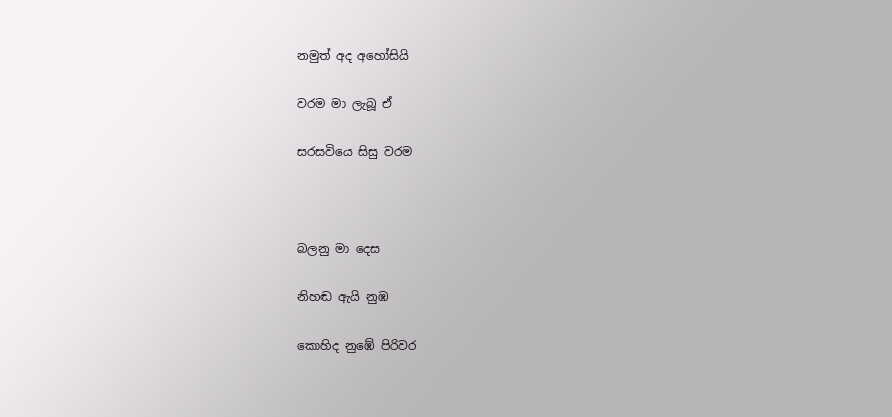නමුත් අද අහෝසියි

වරම මා ලැබූ ඒ

සරසවියෙ සිසු වරම



බලනු මා දෙස

නිහඬ ඇයි නුඹ

කොහිද නුඹේ පිරිවර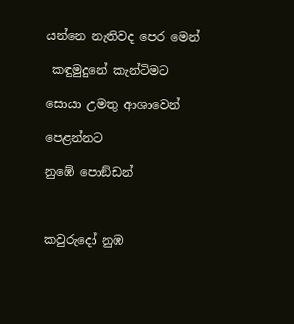යන්නෙ නැතිවද පෙර මෙන්

 කඳුමුදුනේ කැන්ටිමට

සොයා උමතු ආශාවෙන්

පෙළන්නට

නුඹේ පොඞ්ඩන්



කවුරුදෝ නුඹ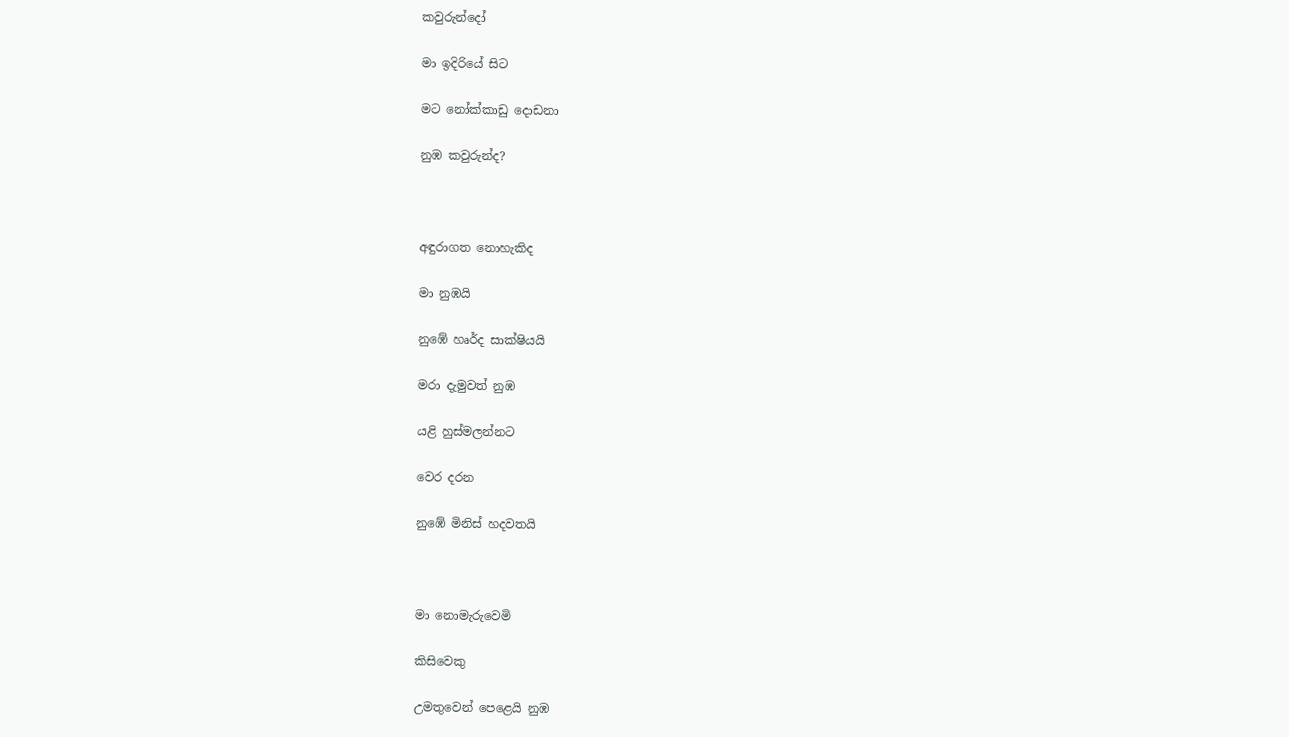කවුරුන්දෝ

මා ඉදිරියේ සිට

මට නෝක්කාඩු දොඩනා

නුඹ කවුරුන්ද?



අඳුරාගත නොහැකිද

මා නුඹයි

නුඹේ හෘර්ද සාක්ෂියයි

මරා දැමුවත් නුඹ

යළි හුස්මලන්නට

වෙර දරන

නුඹේ මිනිස් හදවතයි



මා නොමැරුවෙමි

කිසිවෙකු

උමතුවෙන් පෙළෙයි නුඹ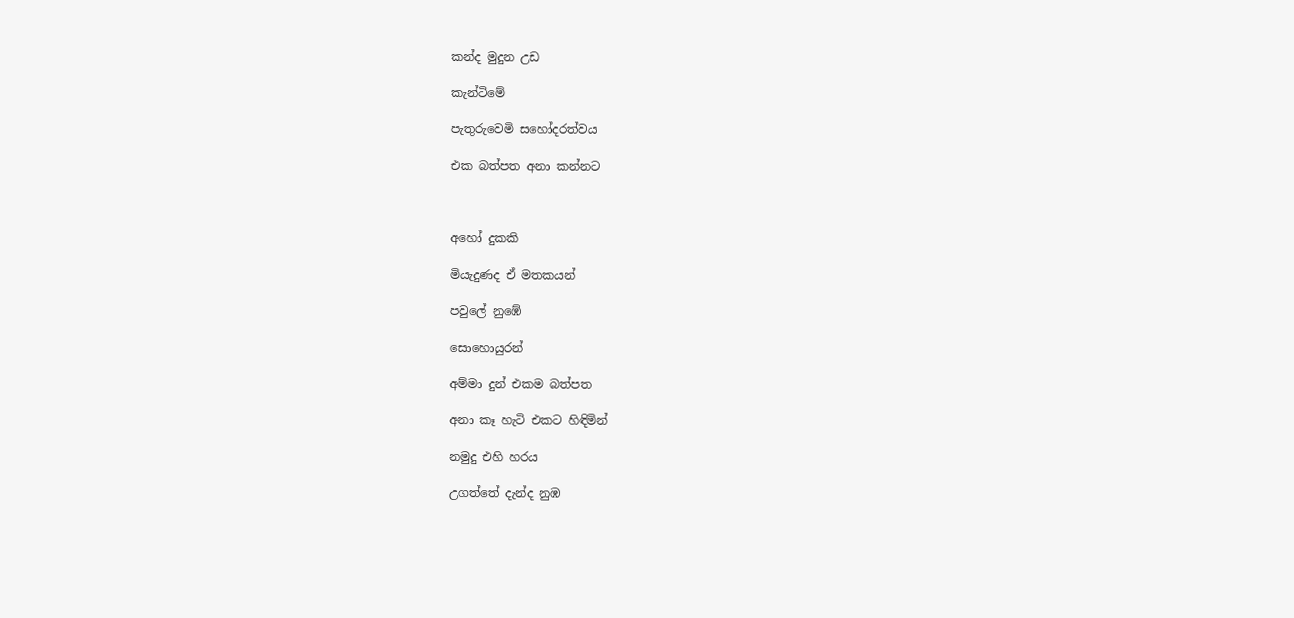කන්ද මුදුන උඩ

කැන්ටිමේ

පැතුරුවෙමි සහෝදරත්වය

එක බත්පත අනා කන්නට



අහෝ දුකකි

මියැදුණද ඒ මතකයන්

පවුලේ නුඹේ

සොහොයුරන්

අම්මා දුන් එකම බත්පත

අනා කෑ හැටි එකට හිඳිමින්

නමුදු එහි හරය

උගත්තේ දැන්ද නුඹ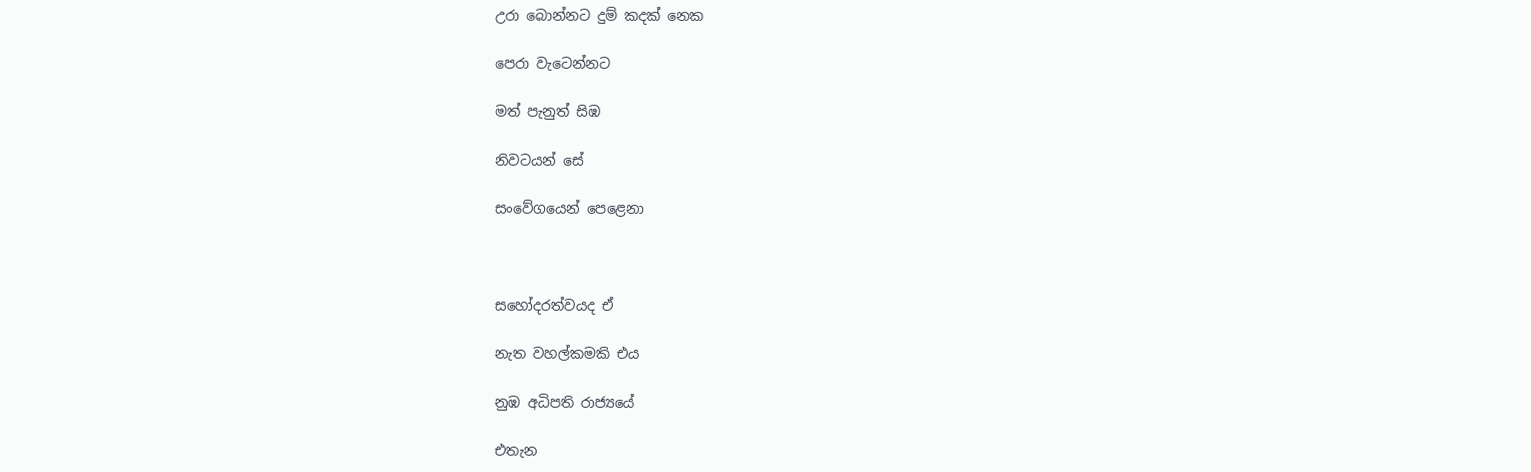උරා බොන්නට දුම් කදක් නෙක

පෙරා වැටෙන්නට

මත් පැනුත් සිඹ

නිවටයන් සේ

සංවේගයෙන් පෙළෙනා



සහෝදරත්වයද ඒ

නැත වහල්කමකි එය

නුඹ අධිපති රාජ්‍යයේ

එතැන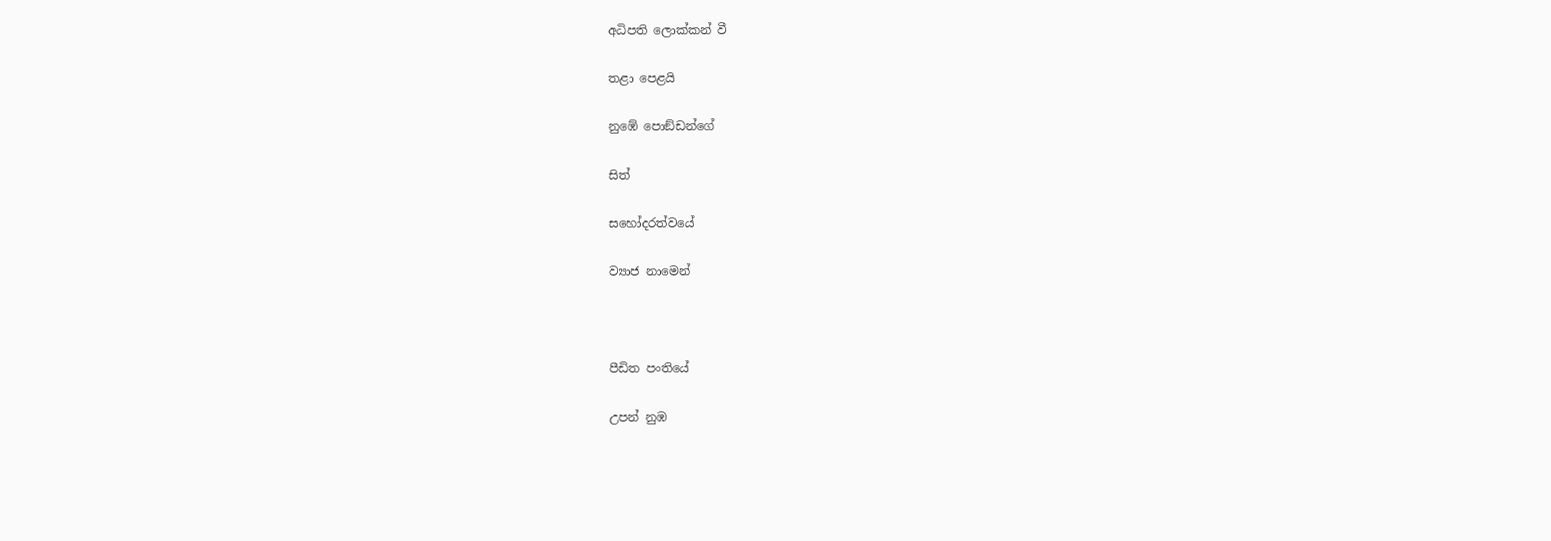අධිපති ලොක්කන් වී

තළා පෙළයි

නුඹේ පොඞ්ඩන්ගේ

සිත්

සහෝදරත්වයේ

ව්‍යාජ නාමෙන්



පීඩිත පංතියේ

උපන් නුඹ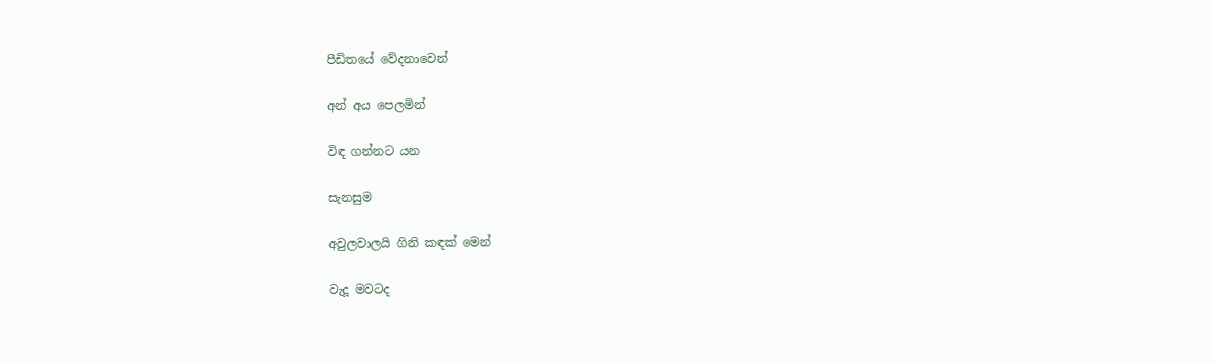පීඩිතයේ වේදනාවෙන්

අන් අය පෙලමින්

විඳ ගන්නට යන

සැනසුම

අවුලවාලයි ගිනි කඳක් මෙන්

වැදූ මවටද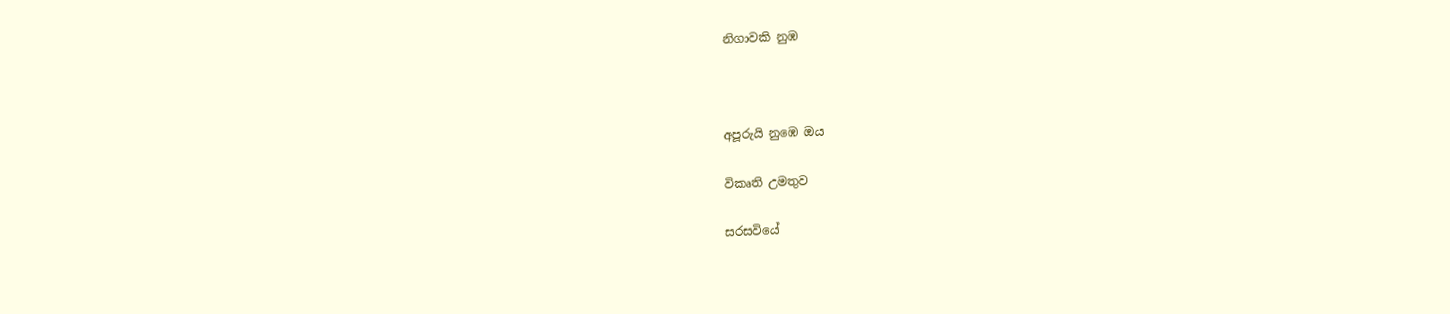නිගාවකි නුඹ



අපූරුයි නුඹෙ ඔය

විකෘති උමතුව

සරසවියේ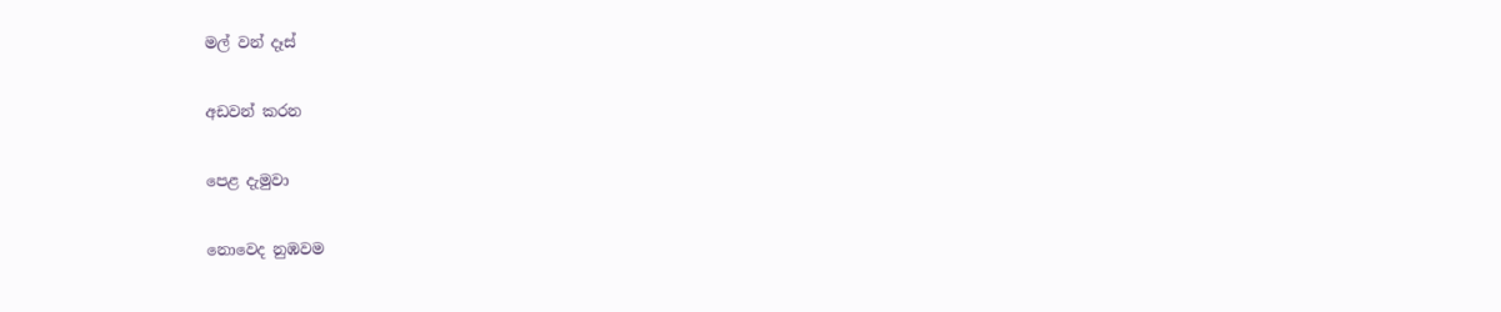මල් වන් දෑස්

අඩවන් කරන

පෙළ දැමුවා

නොවෙද නුඹවම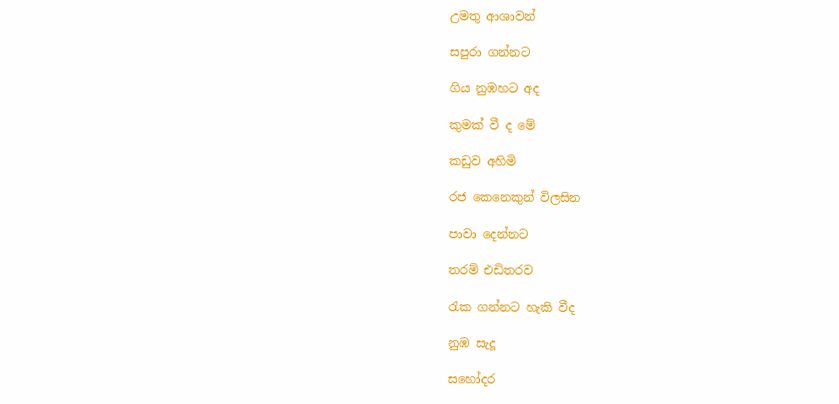උමතු ආශාවන්

සපුරා ගන්නට

ගිය නුඹහට අද

කුමක් වී ද මේ

කඩුව අහිමි

රජ කෙනෙකුන් විලසින

පාවා දෙන්නට

තරම් එඩිතරව

රැක ගන්නට හැකි වීද

නුඹ සැදූ

සහෝදර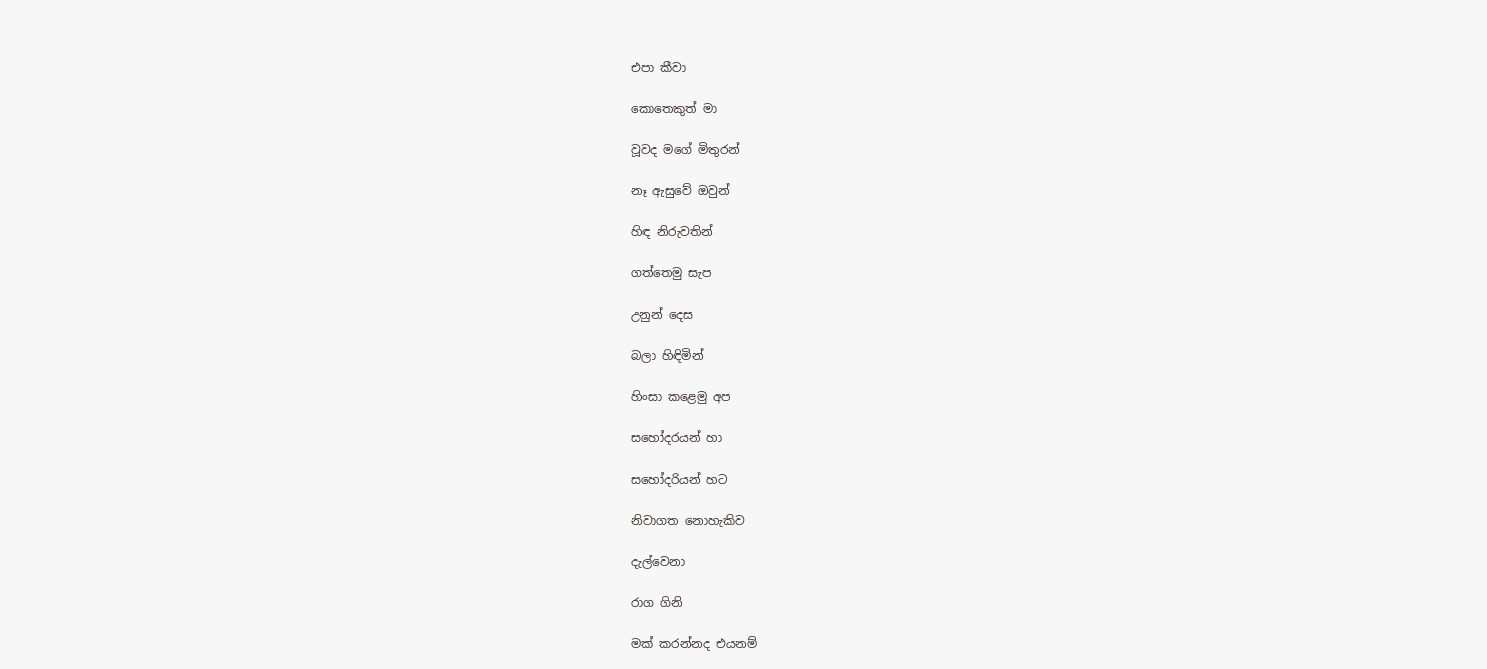එපා කීවා

කොතෙකුත් මා

වූවද මගේ මිතුරන්

නෑ ඇසුවේ ඔවුන්

හිඳ නිරුවතින්

ගත්තෙමු සැප

උනුන් දෙස

බලා හිඳිමින්

හිංසා කළෙමු අප

සහෝදරයන් හා

සහෝදරියන් හට

නිවාගත නොහැකිව

දැල්වෙනා

රාග ගිනි

මක් කරන්නද එයනම්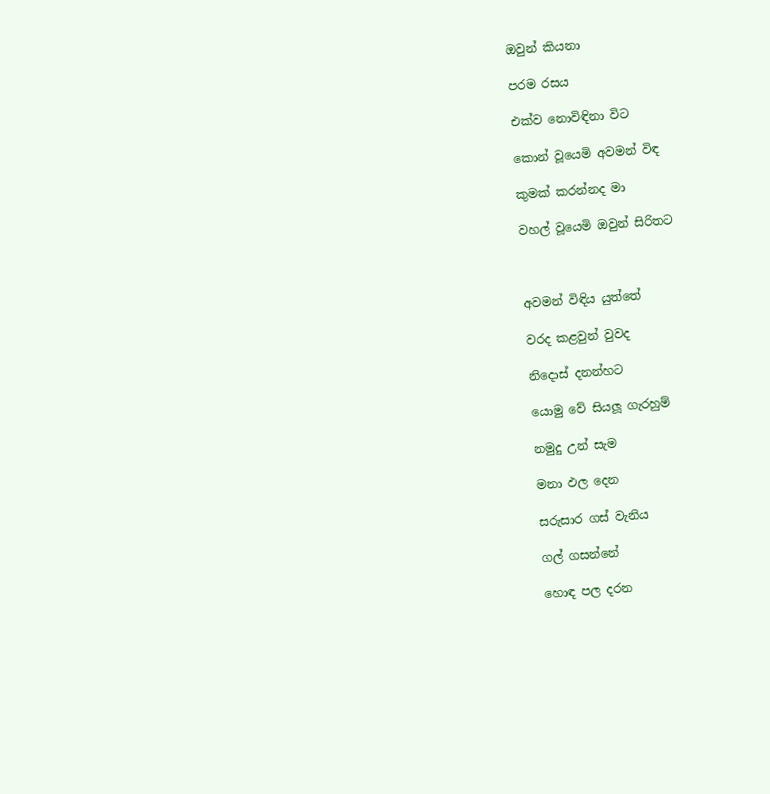ඔවුන් කියනා

පරම රසය

එක්ව නොවිඳිනා විට

කොන් වූයෙමි අවමන් විඳ

කුමක් කරන්නද මා

වහල් වූයෙමි ඔවුන් සිරිතට



අවමන් විඳිය යුත්තේ

වරද කළවුන් වුවද

නිදොස් දනන්හට

යොමු වේ සියලූ ගැරහුම්

නමුදු උන් සැම

මනා ඵල දෙන

සරුසාර ගස් වැනිය

ගල් ගසන්නේ

හොඳ පල දරන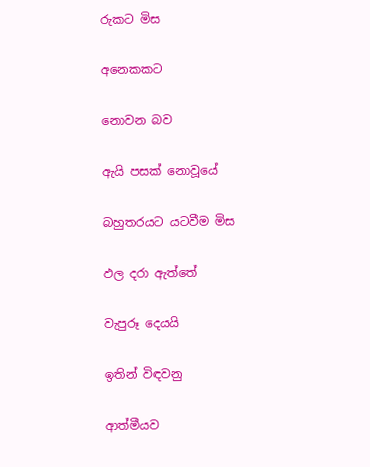රුකට මිස

අනෙකකට

නොවන බව

ඇයි පසක් නොවූයේ

බහුතරයට යටවීම මිස

ඵල දරා ඇත්තේ

වැපුරූ දෙයයි

ඉතින් විඳවනු

ආත්මීයව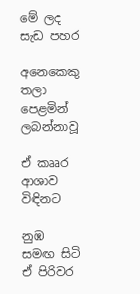මේ ලද සැඩ පහර

අනෙකෙකු තලා පෙළමින් ලබන්නාවූ

ඒ කෲර ආශාව විඳිනට

නුඹ සමඟ සිටි ඒ පිරිවර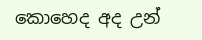කොහෙද අද උන්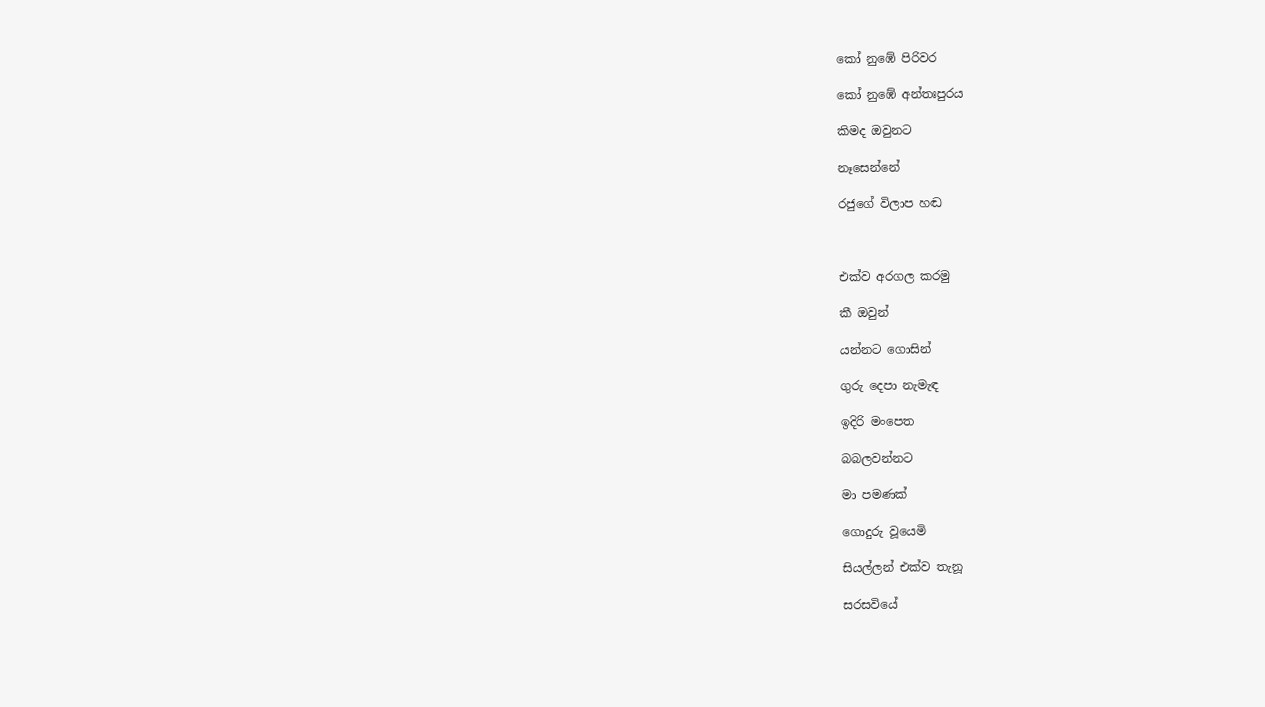කෝ නුඹේ පිරිවර

කෝ නුඹේ අන්තඃපුරය

කිමද ඔවුනට

නෑසෙන්නේ

රජුගේ විලාප හඬ



එක්ව අරගල කරමු

කී ඔවුන්

යන්නට ගොසින්

ගුරු දෙපා නැමැඳ

ඉදිරි මංපෙත

බබලවන්නට

මා පමණක්

ගොදුරු වූයෙමි

සියල්ලන් එක්ව තැනූ

සරසවියේ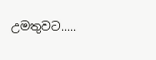උමතුවට.....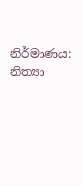නිර්මාණය: නිත්‍යා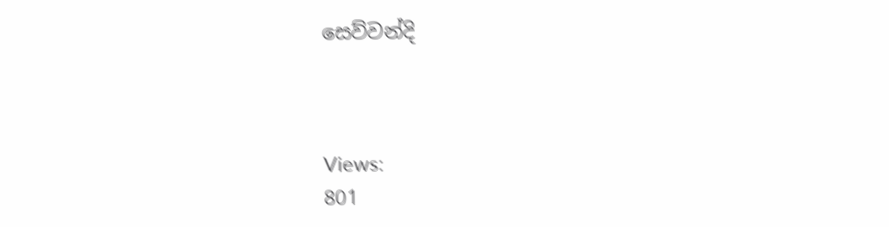සෙව්වන්දි



Views:
801